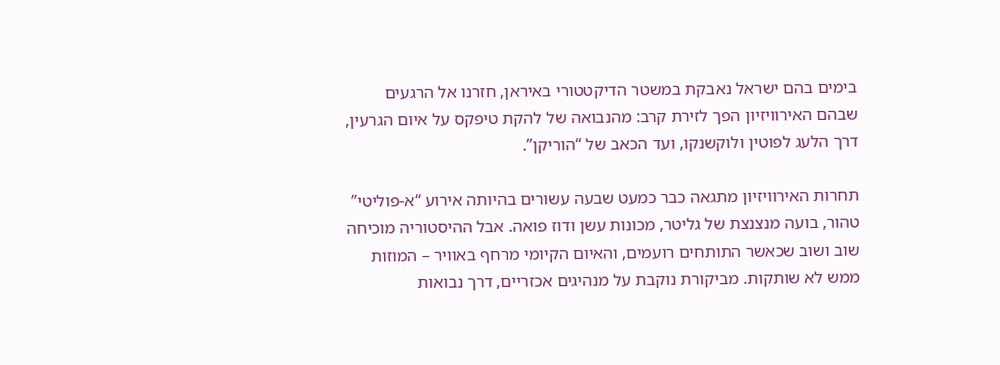בימים בהם ישראל נאבקת במשטר הדיקטטורי באיראן, חזרנו אל הרגעים שבהם האירוויזיון הפך לזירת קרב: מהנבואה של להקת טיפקס על איום הגרעין, דרך הלעג לפוטין ולוקשנקו, ועד הכאב של “הוריקן”.

תחרות האירוויזיון מתגאה כבר כמעט שבעה עשורים בהיותה אירוע “א-פוליטי” טהור, בועה מנצנצת של גליטר, מכונות עשן ודוז פואה. אבל ההיסטוריה מוכיחה שוב ושוב שכאשר התותחים רועמים, והאיום הקיומי מרחף באוויר – המוזות ממש לא שותקות. מביקורת נוקבת על מנהיגים אכזריים, דרך נבואות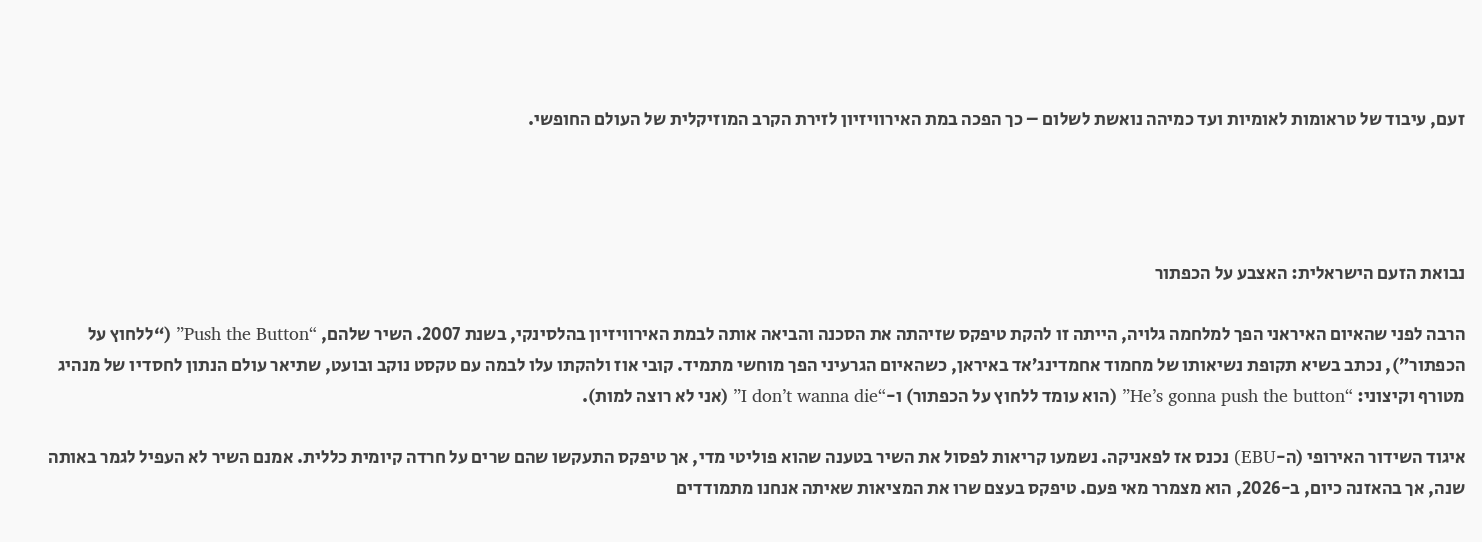זעם, עיבוד של טראומות לאומיות ועד כמיהה נואשת לשלום – כך הפכה במת האירוויזיון לזירת הקרב המוזיקלית של העולם החופשי.




נבואת הזעם הישראלית: האצבע על הכפתור

הרבה לפני שהאיום האיראני הפך למלחמה גלויה, הייתה זו להקת טיפקס שזיהתה את הסכנה והביאה אותה לבמת האירוויזיון בהלסינקי, בשנת 2007. השיר שלהם, “Push the Button” (“ללחוץ על הכפתור”), נכתב בשיא תקופת נשיאותו של מחמוד אחמדינג’אד באיראן, כשהאיום הגרעיני הפך מוחשי מתמיד. קובי אוז ולהקתו עלו לבמה עם טקסט נוקב ובועט, שתיאר עולם הנתון לחסדיו של מנהיג מטורף וקיצוני: “He’s gonna push the button” (הוא עומד ללחוץ על הכפתור) ו-“I don’t wanna die” (אני לא רוצה למות).

איגוד השידור האירופי (ה-EBU) נכנס אז לפאניקה. נשמעו קריאות לפסול את השיר בטענה שהוא פוליטי מדי, אך טיפקס התעקשו שהם שרים על חרדה קיומית כללית. אמנם השיר לא העפיל לגמר באותה שנה, אך בהאזנה כיום, ב-2026, הוא מצמרר מאי פעם. טיפקס בעצם שרו את המציאות שאיתה אנחנו מתמודדים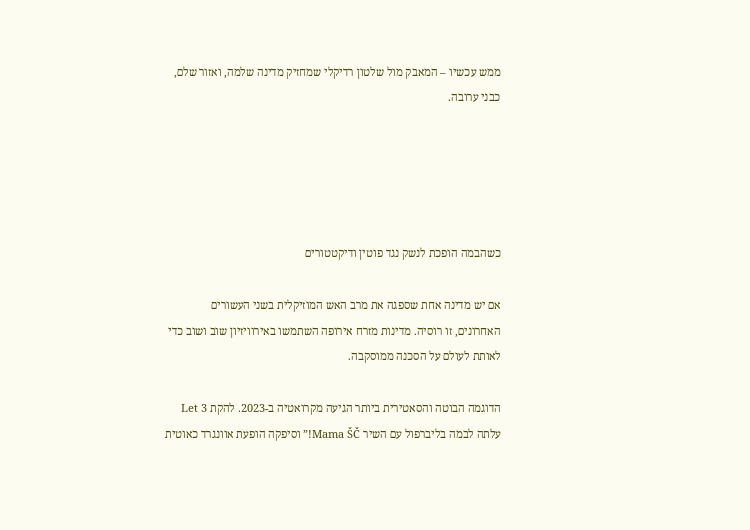ממש עכשיו – המאבק מול שלטון רדיקלי שמחזיק מדינה שלמה, ואזור שלם, כבני ערובה.





כשהבמה הופכת לנשק נגד פוטין ודיקטטורים

אם יש מדינה אחת שספגה את מרב האש המוזיקלית בשני העשורים האחרונים, זו רוסיה. מדינות מזרח אירופה השתמשו באירוויזיון שוב ושוב כדי לאותת לעולם על הסכנה ממוסקבה.

הדוגמה הבוטה והסאטירית ביותר הגיעה מקרואטיה ב-2023. להקת Let 3 עלתה לבמה בליברפול עם השיר Mama ŠČ!” וסיפקה הופעת אוונגרד כאוטית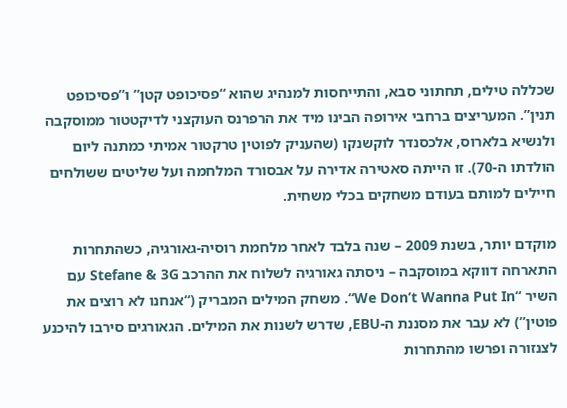שכללה טילים, תחתוני סבא, והתייחסות למנהיג שהוא “פסיכופט קטן” ו”פסיכופט תנין”. המעריצים ברחבי אירופה הבינו מיד את הרפרנס העוקצני לדיקטטור ממוסקבה ולנשיא בלארוס, אלכסנדר לוקשנקו (שהעניק לפוטין טרקטור אמיתי כמתנה ליום הולדתו ה-70). זו הייתה סאטירה אדירה על אבסורד המלחמה ועל שליטים ששולחים חיילים למותם בעודם משחקים בכלי משחית.

מוקדם יותר, בשנת 2009 – שנה בלבד לאחר מלחמת רוסיה-גאורגיה, כשהתחרות התארחה דווקא במוסקבה – ניסתה גאורגיה לשלוח את ההרכב Stefane & 3G עם השיר “We Don’t Wanna Put In“. משחק המילים המבריק (“אנחנו לא רוצים את פוטין”) לא עבר את מסננת ה-EBU, שדרש לשנות את המילים. הגאורגים סירבו להיכנע לצנזורה ופרשו מהתחרות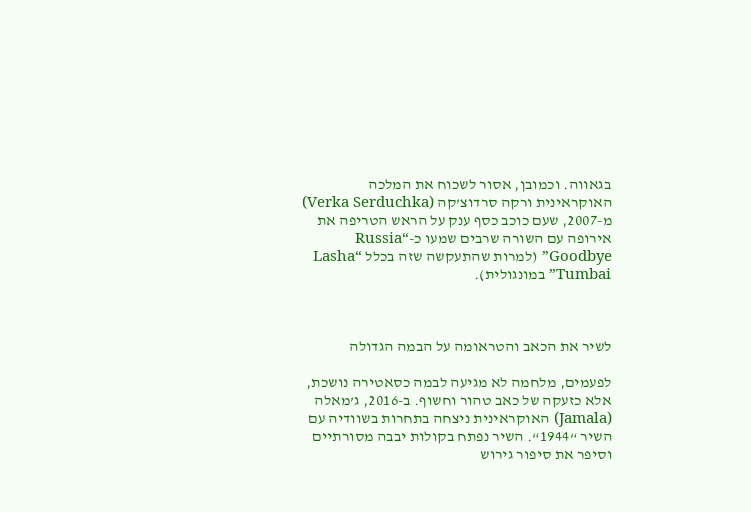בגאווה. וכמובן, אסור לשכוח את המלכה האוקראינית ורקה סרדוצ’קה (Verka Serduchka) מ-2007, שעם כוכב כסף ענק על הראש הטריפה את אירופה עם השורה שרבים שמעו כ-“Russia Goodbye” (למרות שהתעקשה שזה בכלל “Lasha Tumbai” במונגולית).



לשיר את הכאב והטראומה על הבמה הגדולה

לפעמים, מלחמה לא מגיעה לבמה כסאטירה נושכת, אלא כזעקה של כאב טהור וחשוף. ב-2016, ג’מאלה (Jamala) האוקראינית ניצחה בתחרות בשוודיה עם השיר “1944“. השיר נפתח בקולות יבבה מסורתיים וסיפר את סיפור גירוש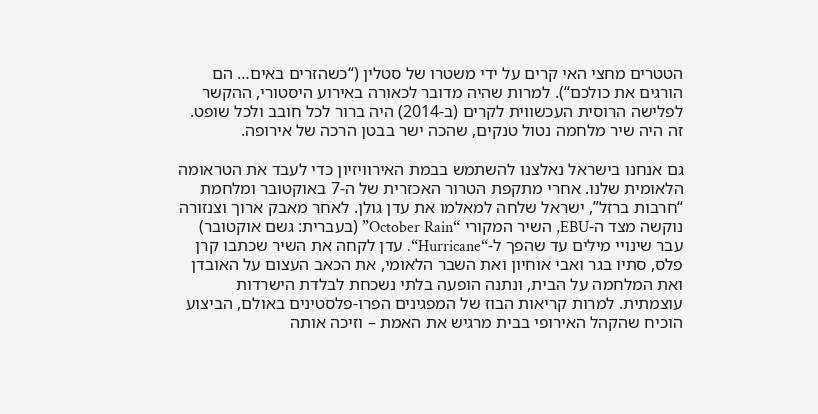הטטרים מחצי האי קרים על ידי משטרו של סטלין (“כשהזרים באים… הם הורגים את כולכם“). למרות שהיה מדובר לכאורה באירוע היסטורי, ההקשר לפלישה הרוסית העכשווית לקרים (ב-2014) היה ברור לכל חובב ולכל שופט. זה היה שיר מלחמה נטול טנקים, שהכה ישר בבטן הרכה של אירופה.

גם אנחנו בישראל נאלצנו להשתמש בבמת האירוויזיון כדי לעבד את הטראומה הלאומית שלנו. אחרי מתקפת הטרור האכזרית של ה-7 באוקטובר ומלחמת “חרבות ברזל”, ישראל שלחה למאלמו את עדן גולן. לאחר מאבק ארוך וצנזורה נוקשה מצד ה-EBU, השיר המקורי “October Rain” (בעברית: גשם אוקטובר) עבר שינויי מילים עד שהפך ל-“Hurricane“. עדן לקחה את השיר שכתבו קרן פלס, סתיו בגר ואבי אוחיון ואת השבר הלאומי, את הכאב העצום על האובדן ואת המלחמה על הבית, ונתנה הופעה בלתי נשכחת לבלדת הישרדות עוצמתית. למרות קריאות הבוז של המפגינים הפרו-פלסטינים באולם, הביצוע הוכיח שהקהל האירופי בבית מרגיש את האמת – וזיכה אותה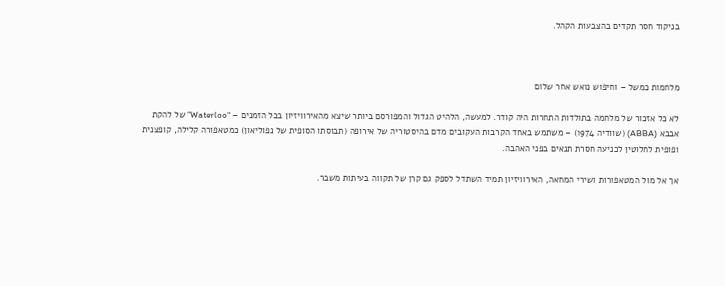בניקוד חסר תקדים בהצבעות הקהל.



מלחמות כמשל – וחיפוש נואש אחר שלום

לא כל אזכור של מלחמה בתולדות התחרות היה קודר. למעשה, הלהיט הגדול והמפורסם ביותר שיצא מהאירוויזיון בכל הזמנים – “Waterloo” של להקת אבבא (ABBA) (שוודיה 1974) – משתמש באחד הקרבות העקובים מדם בהיסטוריה של אירופה (תבוסתו הסופית של נפוליאון) כמטאפורה קלילה, קופצנית ופופית לחלוטין לכניעה חסרת תנאים בפני האהבה.

אך אל מול המטאפורות ושירי המחאה, האירוויזיון תמיד השתדל לספק גם קרן של תקווה בעיתות משבר.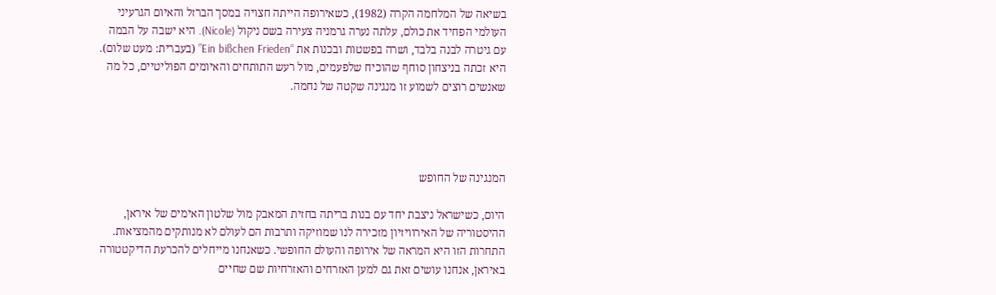בשיאה של המלחמה הקרה (1982), כשאירופה הייתה חצויה במסך הברזל והאיום הגרעיני העולמי הפחיד את כולם, עלתה נערה גרמניה צעירה בשם ניקול (Nicole). היא ישבה על הבמה עם גיטרה לבנה בלבד, ושרה בפשטות ובכנות את “Ein bißchen Frieden” (בעברית: מעט שלום). היא זכתה בניצחון סוחף שהוכיח שלפעמים, מול רעש התותחים והאיומים הפוליטיים, כל מה שאנשים רוצים לשמוע זו מנגינה שקטה של נחמה.




המנגינה של החופש

היום, כשישראל ניצבת יחד עם בנות בריתה בחזית המאבק מול שלטון האימים של איראן, ההיסטוריה של האירוויזיון מזכירה לנו שמוזיקה ותרבות הם לעולם לא מנותקים מהמציאות. התחרות הזו היא המראה של אירופה והעולם החופשי. כשאנחנו מייחלים להכרעת הדיקטטורה באיראן, אנחנו עושים זאת גם למען האזרחים והאזרחיות שם שחיים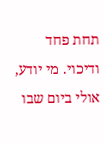תחת פחד ודיכוי. מי יודע, אולי ביום שבו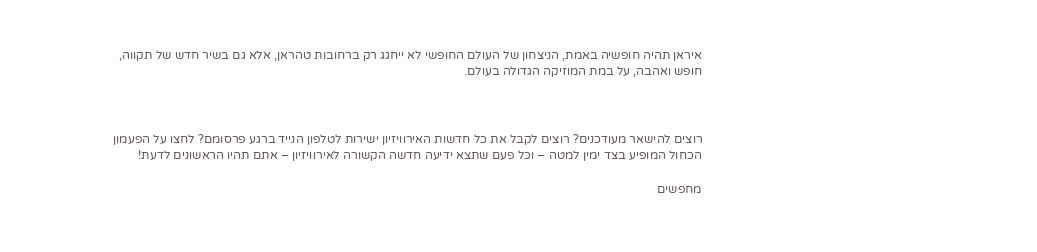איראן תהיה חופשיה באמת, הניצחון של העולם החופשי לא ייחגג רק ברחובות טהראן, אלא גם בשיר חדש של תקווה, חופש ואהבה, על במת המוזיקה הגדולה בעולם.



רוצים להישאר מעודכנים? רוצים לקבל את כל חדשות האירוויזיון ישירות לטלפון הנייד ברגע פרסומם? לחצו על הפעמון הכחול המופיע בצד ימין למטה – וכל פעם שתצא ידיעה חדשה הקשורה לאירוויזיון – אתם תהיו הראשונים לדעת!

מחפשים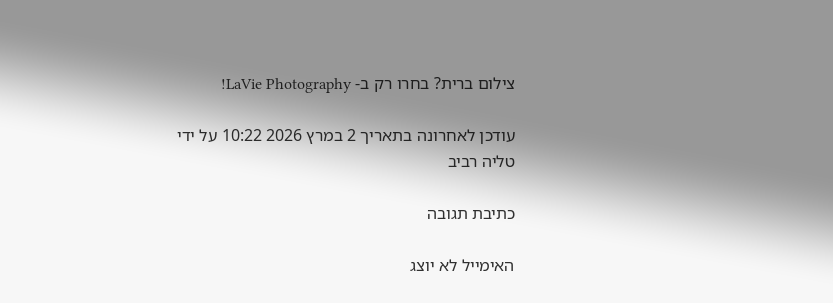צילום ברית? בחרו רק ב- LaVie Photography!

עודכן לאחרונה בתאריך 2 במרץ 2026 10:22 על ידי טליה רביב

כתיבת תגובה

האימייל לא יוצג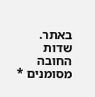באתר. שדות החובה מסומנים *